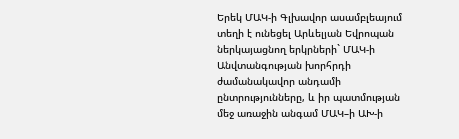Երեկ ՄԱԿ-ի Գլխավոր ասամբլեայում տեղի է ունեցել Արևելյան Եվրոպան ներկայացնող երկրների` ՄԱԿ-ի Անվտանգության խորհրդի ժամանակավոր անդամի ընտրությունները, և իր պատմության մեջ առաջին անգամ ՄԱԿ–ի ԱԽ-ի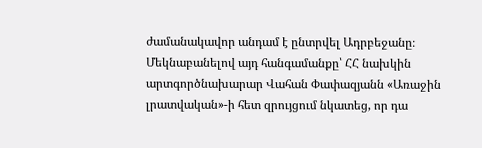ժամանակավոր անդամ է ընտրվել Ադրբեջանը։
Մեկնաբանելով այդ հանգամանքը՝ ՀՀ նախկին արտգործնախարար Վահան Փափազյանն «Առաջին լրատվական»-ի հետ զրույցում նկատեց, որ դա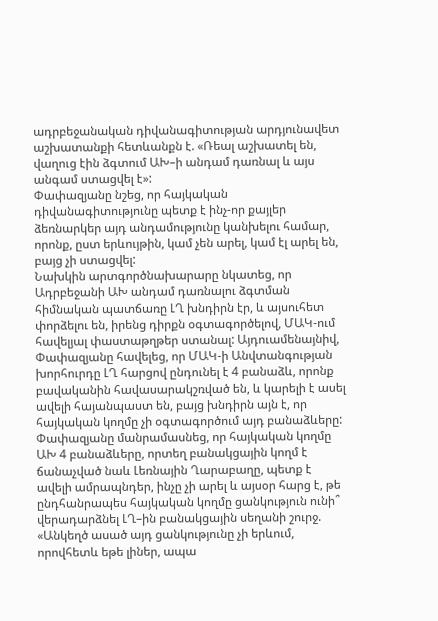ադրբեջանական դիվանագիտության արդյունավետ աշխատանքի հետևանքն է. «Ռեալ աշխատել են, վաղուց էին ձգտում ԱԽ–ի անդամ դառնալ և այս անգամ ստացվել է»:
Փափազյանը նշեց, որ հայկական դիվանագիտությունը պետք է ինչ-որ քայլեր ձեռնարկեր այդ անդամությունը կանխելու համար, որոնք, ըստ երևույթին, կամ չեն արել, կամ էլ արել են, բայց չի ստացվել:
Նախկին արտգործնախարարը նկատեց, որ Ադրբեջանի ԱԽ անդամ դառնալու ձգտման հիմնական պատճառը ԼՂ խնդիրն էր, և այսուհետ փորձելու են, իրենց դիրքն օգտագործելով, ՄԱԿ-ում հավելյալ փաստաթղթեր ստանալ: Այդուամենայնիվ, Փափազյանը հավելեց, որ ՄԱԿ-ի Անվտանգության խորհուրդը ԼՂ հարցով ընդունել է 4 բանաձև, որոնք բավականին հավասարակշռված են, և կարելի է ասել ավելի հայանպաստ են, բայց խնդիրն այն է, որ հայկական կողմը չի օգտագործում այդ բանաձևերը:
Փափազյանը մանրամասնեց, որ հայկական կողմը ԱԽ 4 բանաձևերը, որտեղ բանակցային կողմ է ճանաչված նաև Լեռնային Ղարաբաղը, պետք է ավելի ամրապնդեր, ինչը չի արել և այսօր հարց է, թե ընդհանրապես հայկական կողմը ցանկություն ունի՞ վերադարձնել ԼՂ–ին բանակցային սեղանի շուրջ. «Անկեղծ ասած այդ ցանկությունը չի երևում, որովհետև եթե լիներ, ապա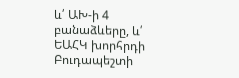և՛ ԱԽ-ի 4 բանաձևերը, և՛ ԵԱՀԿ խորհրդի Բուդապեշտի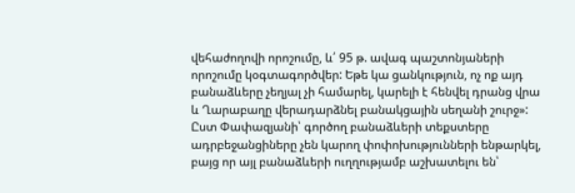վեհաժողովի որոշումը, և՛ 95 թ. ավագ պաշտոնյաների որոշումը կօգտագործվեր: Եթե կա ցանկություն, ոչ ոք այդ բանաձևերը չեղյալ չի համարել, կարելի է հենվել դրանց վրա և Ղարաբաղը վերադարձնել բանակցային սեղանի շուրջ»:
Ըստ Փափազյանի՝ գործող բանաձևերի տեքստերը ադրբեջանցիները չեն կարող փոփոխությունների ենթարկել, բայց որ այլ բանաձևերի ուղղությամբ աշխատելու են՝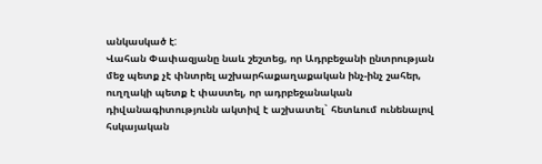անկասկած է:
Վահան Փափազյանը նաև շեշտեց, որ Ադրբեջանի ընտրության մեջ պետք չէ փնտրել աշխարհաքաղաքական ինչ-ինչ շահեր, ուղղակի պետք է փաստել, որ ադրբեջանական դիվանագիտությունն ակտիվ է աշխատել` հետևում ունենալով հսկայական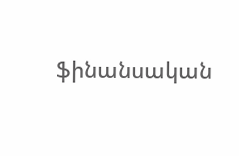ֆինանսական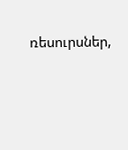ռեսուրսներ,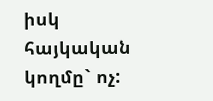իսկ հայկական կողմը` ոչ: